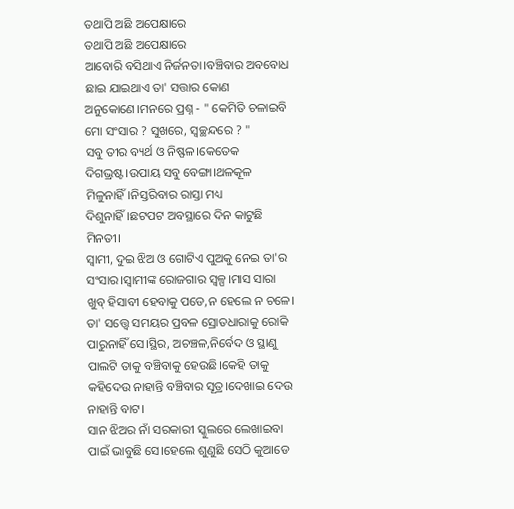ତଥାପି ଅଛି ଅପେକ୍ଷାରେ
ତଥାପି ଅଛି ଅପେକ୍ଷାରେ
ଆବୋରି ବସିଥାଏ ନିର୍ଜନତା।ବଞ୍ଚିବାର ଅବବୋଧ ଛାଇ ଯାଇଥାଏ ତା' ସତ୍ତାର କୋଣ ଅନୁକୋଣେ।ମନରେ ପ୍ରଶ୍ନ - " କେମିତି ଚଳାଇବି ମୋ ସଂସାର ? ସୁଖରେ, ସ୍ୱଚ୍ଛନ୍ଦରେ ? "
ସବୁ ତୀର ବ୍ୟର୍ଥ ଓ ନିଷ୍ଫଳ।କେତେକ ଦିଗଭ୍ରଷ୍ଟ।ଉପାୟ ସବୁ ବେଙ୍ଗା।ଥଳକୂଳ ମିଳୁନାହିଁ।ନିସ୍ତରିବାର ରାସ୍ତା ମଧ୍ୟ ଦିଶୁନାହିଁ।ଛଟପଟ ଅବସ୍ଥାରେ ଦିନ କାଟୁଛି ମିନତୀ।
ସ୍ୱାମୀ, ଦୁଇ ଝିଅ ଓ ଗୋଟିଏ ପୁଅକୁ ନେଇ ତା'ର ସଂସାର।ସ୍ୱାମୀଙ୍କ ରୋଜଗାର ସ୍ୱଳ୍ପ।ମାସ ସାରା ଖୁବ୍ ହିସାବୀ ହେବାକୁ ପଡେ,ନ ହେଲେ ନ ଚଳେ।
ତା' ସତ୍ତ୍ୱେ ସମୟର ପ୍ରବଳ ସ୍ରୋତଧାରାକୁ ରୋକି ପାରୁନାହିଁ ସେ।ସ୍ଥିର, ଅଚଞ୍ଚଳ,ନିର୍ବେଦ ଓ ସ୍ଥାଣୁ ପାଲଟି ତାକୁ ବଞ୍ଚିବାକୁ ହେଉଛି।କେହି ତାକୁ କହିଦେଉ ନାହାନ୍ତି ବଞ୍ଚିବାର ସୂତ୍ର।ଦେଖାଇ ଦେଉ ନାହାନ୍ତି ବାଟ।
ସାନ ଝିଅର ନାଁ ସରକାରୀ ସ୍କୁଲରେ ଲେଖାଇବା ପାଇଁ ଭାବୁଛି ସେ।ହେଲେ ଶୁଣୁଛି ସେଠି କୁଆଡେ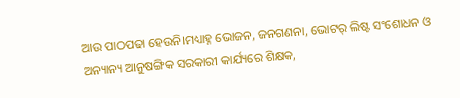ଆଉ ପାଠପଢା ହେଉନି।ମଧ୍ୟାହ୍ନ ଭୋଜନ, ଜନଗଣନା, ଭୋଟର୍ ଲିଷ୍ଟ ସଂଶୋଧନ ଓ ଅନ୍ୟାନ୍ୟ ଆନୁଷଙ୍ଗିକ ସରକାରୀ କାର୍ଯ୍ୟରେ ଶିକ୍ଷକ,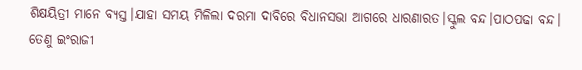ଶିକ୍ଷୟିତ୍ରୀ ମାନେ ବ୍ୟସ୍ତ।ଯାହା ସମୟ ମିଳିଲା ଦରମା ଦାବିରେ ବିଧାନସଭା ଆଗରେ ଧାରଣାରତ।ସ୍କୁଲ ବନ୍ଦ।ପାଠପଢା ବନ୍ଦ।
ତେଣୁ ଇଂରାଜୀ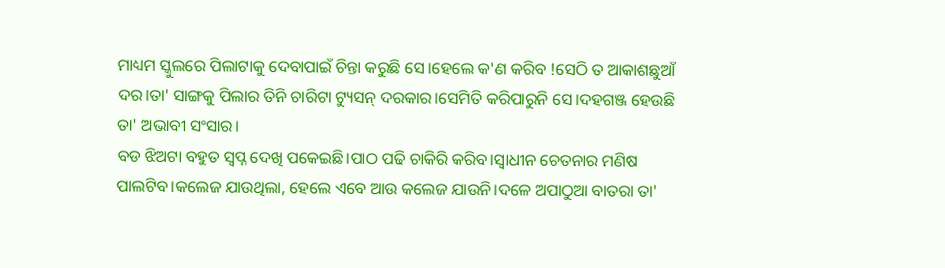ମାଧ୍ୟମ ସ୍କୁଲରେ ପିଲାଟାକୁ ଦେବାପାଇଁ ଚିନ୍ତା କରୁଛି ସେ।ହେଲେ କ'ଣ କରିବ !ସେଠି ତ ଆକାଶଛୁଆଁ ଦର।ତା' ସାଙ୍ଗକୁ ପିଲାର ତିନି ଚାରିଟା ଟ୍ୟୁସନ୍ ଦରକାର।ସେମିତି କରିପାରୁନି ସେ।ଦହଗଞ୍ଜ ହେଉଛି ତା' ଅଭାବୀ ସଂସାର।
ବଡ ଝିଅଟା ବହୁତ ସ୍ୱପ୍ନ ଦେଖି ପକେଇଛି।ପାଠ ପଢି ଚାକିରି କରିବ।ସ୍ୱାଧୀନ ଚେତନାର ମଣିଷ ପାଲଟିବ।କଲେଜ ଯାଉଥିଲା, ହେଲେ ଏବେ ଆଉ କଲେଜ ଯାଉନି।ଦଳେ ଅପାଠୁଆ ବାତରା ତା'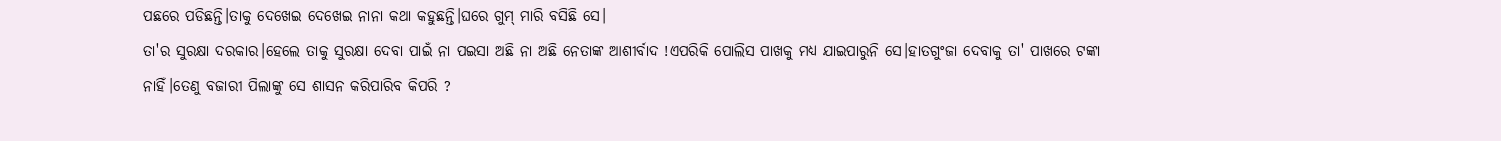ପଛରେ ପଡିଛନ୍ତି।ତାକୁ ଦେଖେଇ ଦେଖେଇ ନାନା କଥା କହୁଛନ୍ତି।ଘରେ ଗୁମ୍ ମାରି ବସିଛି ସେ।
ତା'ର ସୁରକ୍ଷା ଦରକାର।ହେଲେ ତାକୁ ସୁରକ୍ଷା ଦେବା ପାଇଁ ନା ପଇସା ଅଛି ନା ଅଛି ନେତାଙ୍କ ଆଶୀର୍ବାଦ !ଏପରିକି ପୋଲିସ ପାଖକୁ ମଧ୍ୟ ଯାଇପାରୁନି ସେ।ହାତଗୁଂଜା ଦେବାକୁ ତା' ପାଖରେ ଟଙ୍କା ନାହିଁ।ତେଣୁ ବଜାରୀ ପିଲାଙ୍କୁ ସେ ଶାସନ କରିପାରିବ କିପରି ?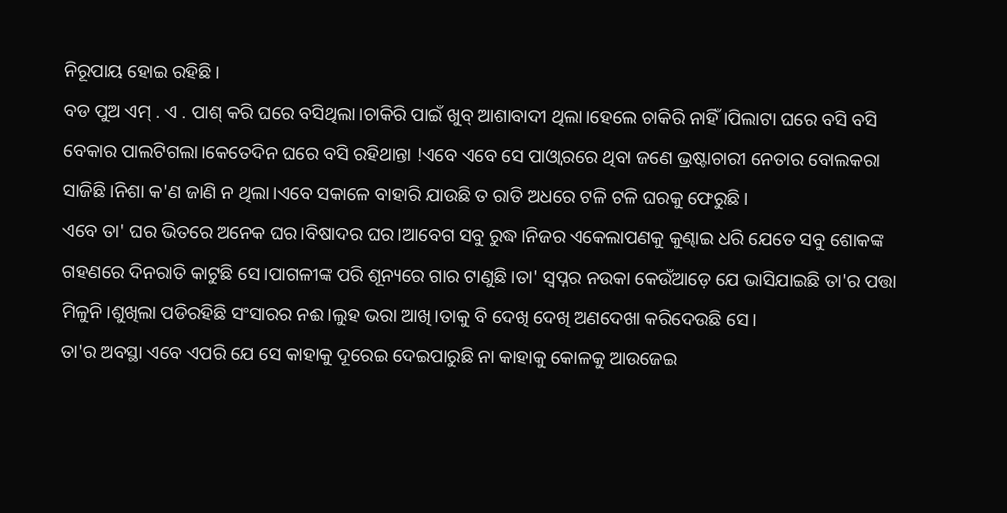ନିରୂପାୟ ହୋଇ ରହିଛି।
ବଡ ପୁଅ ଏମ୍ . ଏ . ପାଶ୍ କରି ଘରେ ବସିଥିଲା।ଚାକିରି ପାଇଁ ଖୁବ୍ ଆଶାବାଦୀ ଥିଲା।ହେଲେ ଚାକିରି ନାହିଁ।ପିଲାଟା ଘରେ ବସି ବସି ବେକାର ପାଲଟିଗଲା।କେତେଦିନ ଘରେ ବସି ରହିଥାନ୍ତା !ଏବେ ଏବେ ସେ ପାଓ୍ୱାରରେ ଥିବା ଜଣେ ଭ୍ରଷ୍ଟାଚାରୀ ନେତାର ବୋଲକରା ସାଜିଛି।ନିଶା କ'ଣ ଜାଣି ନ ଥିଲା।ଏବେ ସକାଳେ ବାହାରି ଯାଉଛି ତ ରାତି ଅଧରେ ଟଳି ଟଳି ଘରକୁ ଫେରୁଛି।
ଏବେ ତା' ଘର ଭିତରେ ଅନେକ ଘର।ବିଷାଦର ଘର।ଆବେଗ ସବୁ ରୁଦ୍ଧ।ନିଜର ଏକେଲାପଣକୁ କୁଣ୍ଢାଇ ଧରି ଯେତେ ସବୁ ଶୋକଙ୍କ ଗହଣରେ ଦିନରାତି କାଟୁଛି ସେ।ପାଗଳୀଙ୍କ ପରି ଶୂନ୍ୟରେ ଗାର ଟାଣୁଛି।ତା' ସ୍ୱପ୍ନର ନଉକା କେଉଁଆଡ଼େ ଯେ ଭାସିଯାଇଛି ତା'ର ପତ୍ତା ମିଳୁନି।ଶୁଖିଲା ପଡିରହିଛି ସଂସାରର ନଈ।ଲୁହ ଭରା ଆଖି।ତାକୁ ବି ଦେଖି ଦେଖି ଅଣଦେଖା କରିଦେଉଛି ସେ।
ତା'ର ଅବସ୍ଥା ଏବେ ଏପରି ଯେ ସେ କାହାକୁ ଦୂରେଇ ଦେଇପାରୁଛି ନା କାହାକୁ କୋଳକୁ ଆଉଜେଇ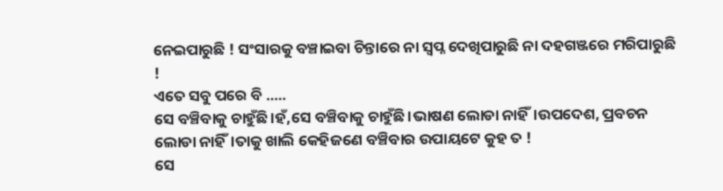ନେଇପାରୁଛି ! ସଂସାରକୁ ବଞ୍ଚାଇବା ଚିନ୍ତାରେ ନା ସ୍ୱପ୍ନ ଦେଖିପାରୁଛି ନା ଦହଗଞ୍ଜରେ ମରିପାରୁଛି !
ଏତେ ସବୁ ପରେ ବି .....
ସେ ବଞ୍ଚିବାକୁ ଚାହୁଁଛି।ହଁ,ସେ ବଞ୍ଚିବାକୁ ଚାହୁଁଛି।ଭାଷଣ ଲୋଡା ନାହିଁ।ଉପଦେଶ, ପ୍ରବଚନ ଲୋଡା ନାହିଁ।ତାକୁ ଖାଲି କେହିଜଣେ ବଞ୍ଚିବାର ଉପାୟଟେ କୁହ ତ !
ସେ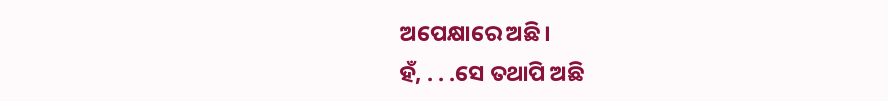ଅପେକ୍ଷାରେ ଅଛି।
ହଁ, . . .ସେ ତଥାପି ଅଛି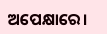ଅପେକ୍ଷାରେ।